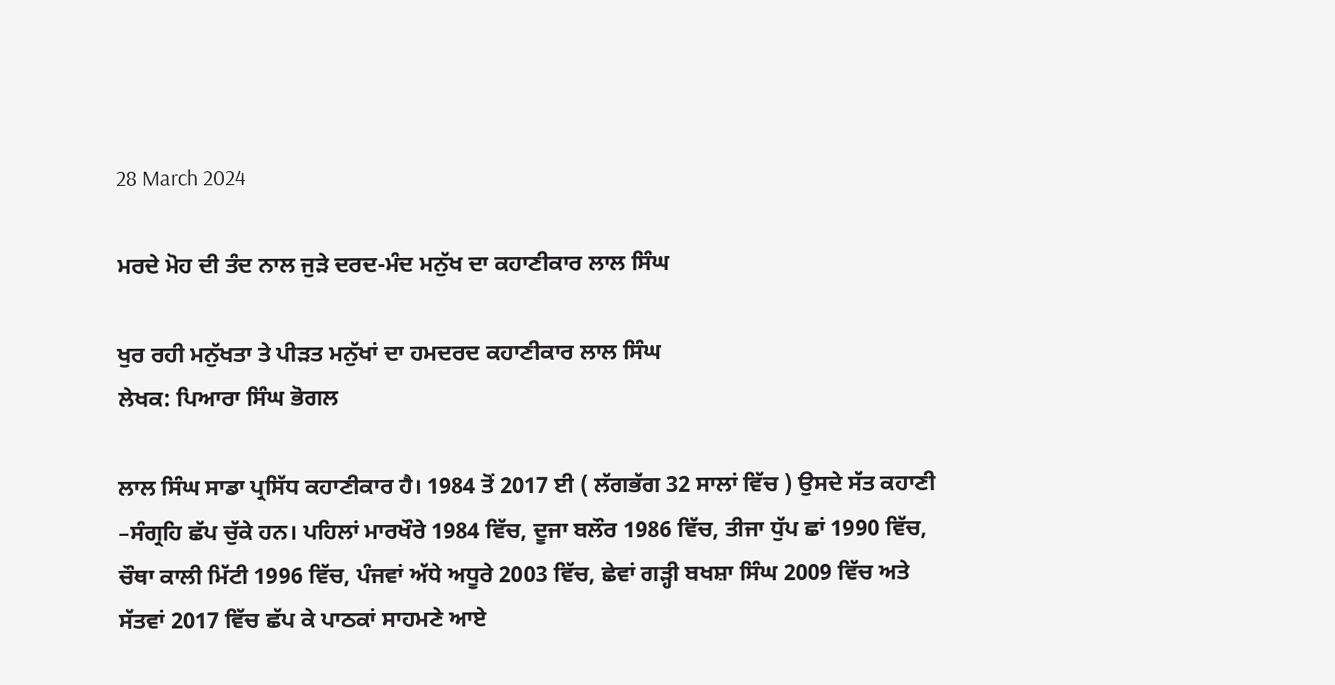28 March 2024

ਮਰਦੇ ਮੋਹ ਦੀ ਤੰਦ ਨਾਲ ਜੁੜੇ ਦਰਦ-ਮੰਦ ਮਨੁੱਖ ਦਾ ਕਹਾਣੀਕਾਰ ਲਾਲ ਸਿੰਘ

ਖੁਰ ਰਹੀ ਮਨੁੱਖਤਾ ਤੇ ਪੀੜਤ ਮਨੁੱਖਾਂ ਦਾ ਹਮਦਰਦ ਕਹਾਣੀਕਾਰ ਲਾਲ ਸਿੰਘ
ਲੇਖਕ: ਪਿਆਰਾ ਸਿੰਘ ਭੋਗਲ

ਲਾਲ ਸਿੰਘ ਸਾਡਾ ਪ੍ਰਸਿੱਧ ਕਹਾਣੀਕਾਰ ਹੈ। 1984 ਤੋਂ 2017 ਈ ( ਲੱਗਭੱਗ 32 ਸਾਲਾਂ ਵਿੱਚ ) ਉਸਦੇ ਸੱਤ ਕਹਾਣੀ –ਸੰਗ੍ਰਹਿ ਛੱਪ ਚੁੱਕੇ ਹਨ। ਪਹਿਲਾਂ ਮਾਰਖੌਰੇ 1984 ਵਿੱਚ, ਦੂਜਾ ਬਲੌਰ 1986 ਵਿੱਚ, ਤੀਜਾ ਧੁੱਪ ਛਾਂ 1990 ਵਿੱਚ, ਚੌਥਾ ਕਾਲੀ ਮਿੱਟੀ 1996 ਵਿੱਚ, ਪੰਜਵਾਂ ਅੱਧੇ ਅਧੂਰੇ 2003 ਵਿੱਚ, ਛੇਵਾਂ ਗੜ੍ਹੀ ਬਖਸ਼ਾ ਸਿੰਘ 2009 ਵਿੱਚ ਅਤੇ ਸੱਤਵਾਂ 2017 ਵਿੱਚ ਛੱਪ ਕੇ ਪਾਠਕਾਂ ਸਾਹਮਣੇ ਆਏ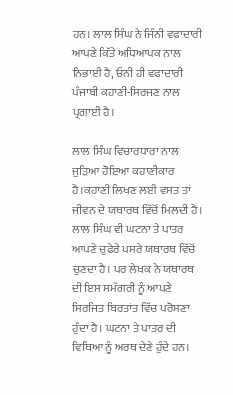ਹਨ। ਲਾਲ ਸਿੰਘ ਨੇ ਜਿੰਨੀ ਵਫਾਦਾਰੀ ਆਪਣੇ ਕਿੱਤੇ ਅਧਿਆਪਕ ਨਾਲ ਨਿਭਾਈ ਹੈ, ਓਨੀ ਹੀ ਵਫਾਦਾਰੀ ਪੰਜਾਬੀ ਕਹਾਣੀ-ਸਿਰਜਣ ਨਾਲ ਪ੍ਰਗਾਈ ਹੈ।

ਲਾਲ ਸਿੰਘ ਵਿਚਾਰਧਾਰਾ ਨਾਲ ਜੁੜਿਆ ਹੋਇਆ ਕਹਾਣੀਕਾਰ ਹੈ।ਕਹਾਣੀ ਲਿਖਣ ਲਈ ਵਸਤ ਤਾਂ ਜੀਵਨ ਦੇ ਯਥਾਰਥ ਵਿੱਚੋਂ ਮਿਲਦੀ ਹੈ। ਲਾਲ ਸਿੰਘ ਵੀ ਘਟਨਾ ਤੇ ਪਾਤਰ ਆਪਣੇ ਚੁਫੇਰੇ ਪਸਰੇ ਯਥਾਰਥ ਵਿੱਚੋਂ ਚੁਣਦਾ ਹੈ। ਪਰ ਲੇਖਕ ਨੇ ਯਥਾਰਥ ਦੀ ਇਸ ਸਮੱਗਰੀ ਨੂੰ ਆਪਣੇ ਸਿਰਜਿਤ ਬਿਰਤਾਂਤ ਵਿੱਚ ਪਰੋਸਣਾ ਹੁੰਦਾ ਹੈ। ਘਟਨਾ ਤੇ ਪਾਤਰ ਦੀ ਵਿਥਿਆ ਨੂੰ ਅਰਥ ਦੇਣੇ ਹੁੰਦੇ ਹਨ।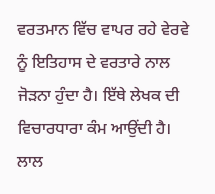ਵਰਤਮਾਨ ਵਿੱਚ ਵਾਪਰ ਰਹੇ ਵੇਰਵੇ ਨੂੰ ਇਤਿਹਾਸ ਦੇ ਵਰਤਾਰੇ ਨਾਲ ਜੋੜਨਾ ਹੁੰਦਾ ਹੈ। ਇੱਥੇ ਲੇਖਕ ਦੀ ਵਿਚਾਰਧਾਰਾ ਕੰਮ ਆਉਂਦੀ ਹੈ। ਲਾਲ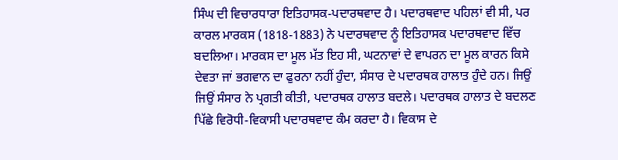ਸਿੰਘ ਦੀ ਵਿਚਾਰਧਾਰਾ ਇਤਿਹਾਸਕ-ਪਦਾਰਥਵਾਦ ਹੈ। ਪਦਾਰਥਵਾਦ ਪਹਿਲਾਂ ਵੀ ਸੀ, ਪਰ ਕਾਰਲ ਮਾਰਕਸ (1818-1883) ਨੇ ਪਦਾਰਥਵਾਦ ਨੂੰ ਇਤਿਹਾਸਕ ਪਦਾਰਥਵਾਦ ਵਿੱਚ ਬਦਲਿਆ। ਮਾਰਕਸ ਦਾ ਮੂਲ ਮੱਤ ਇਹ ਸੀ, ਘਟਨਾਵਾਂ ਦੇ ਵਾਪਰਨ ਦਾ ਮੂਲ ਕਾਰਨ ਕਿਸੇ ਦੇਵਤਾ ਜਾਂ ਭਗਵਾਨ ਦਾ ਫੁਰਨਾ ਨਹੀਂ ਹੁੰਦਾ, ਸੰਸਾਰ ਦੇ ਪਦਾਰਥਕ ਹਾਲਾਤ ਹੁੰਦੇ ਹਨ। ਜਿਉਂ ਜਿਉਂ ਸੰਸਾਰ ਨੇ ਪ੍ਰਗਤੀ ਕੀਤੀ, ਪਦਾਰਥਕ ਹਾਲਾਤ ਬਦਲੇ। ਪਦਾਰਥਕ ਹਾਲਾਤ ਦੇ ਬਦਲਣ ਪਿੱਛੇ ਵਿਰੋਧੀ-ਵਿਕਾਸੀ ਪਦਾਰਥਵਾਦ ਕੰਮ ਕਰਦਾ ਹੈ। ਵਿਕਾਸ ਦੇ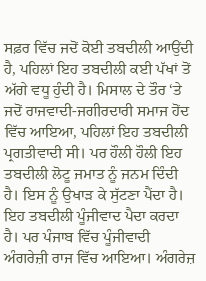ਸਫ਼ਰ ਵਿੱਚ ਜਦੋਂ ਕੋਈ ਤਬਦੀਲੀ ਆਉਂਦੀ ਹੈ, ਪਹਿਲਾਂ ਇਹ ਤਬਦੀਲੀ ਕਈ ਪੱਖਾਂ ਤੋਂ ਅੱਗੇ ਵਧੂ ਹੁੰਦੀ ਹੈ। ਮਿਸਾਲ ਦੇ ਤੌਰ ‘ਤੇ ਜਦੋਂ ਰਾਜਵਾਦੀ-ਜਗੀਰਦਾਰੀ ਸਮਾਜ ਹੋਂਦ ਵਿੱਚ ਆਇਆ, ਪਹਿਲਾਂ ਇਹ ਤਬਦੀਲੀ ਪ੍ਰਗਤੀਵਾਦੀ ਸੀ। ਪਰ ਹੌਲੀ ਹੌਲੀ ਇਹ ਤਬਦੀਲੀ ਲੋਟੂ ਜਮਾਤ ਨੂੰ ਜਨਮ ਦਿੰਦੀ ਹੈ। ਇਸ ਨੂੰ ਉਖਾੜ ਕੇ ਸੁੱਟਣਾ ਪੈਂਦਾ ਹੈ। ਇਹ ਤਬਦੀਲੀ ਪੂੰਜੀਵਾਦ ਪੈਦਾ ਕਰਦਾ ਹੈ। ਪਰ ਪੰਜਾਬ ਵਿੱਚ ਪੂੰਜੀਵਾਦੀ ਅੰਗਰੇਜ਼ੀ ਰਾਜ ਵਿੱਚ ਆਇਆ। ਅੰਗਰੇਜ਼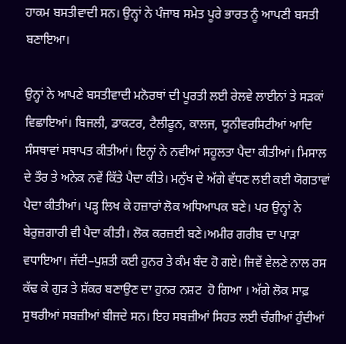ਹਾਕਮ ਬਸਤੀਵਾਦੀ ਸਨ। ਉਨ੍ਹਾਂ ਨੇ ਪੰਜਾਬ ਸਮੇਤ ਪੂਰੇ ਭਾਰਤ ਨੂੰ ਆਪਣੀ ਬਸਤੀ ਬਣਾਇਆ।

ਉਨ੍ਹਾਂ ਨੇ ਆਪਣੇ ਬਸਤੀਵਾਦੀ ਮਨੋਰਥਾਂ ਦੀ ਪੂਰਤੀ ਲਈ ਰੇਲਵੇ ਲਾਈਨਾਂ ਤੇ ਸੜਕਾਂ ਵਿਛਾਇਆਂ। ਬਿਜਲੀ, ਡਾਕਟਰ, ਟੈਲੀਫੂਨ, ਕਾਲਜ, ਯੂਨੀਵਰਸਿਟੀਆਂ ਆਦਿ ਸੰਸਥਾਵਾਂ ਸਥਾਪਤ ਕੀਤੀਆਂ। ਇਨ੍ਹਾਂ ਨੇ ਨਵੀਆਂ ਸਹੂਲਤਾ ਪੈਦਾ ਕੀਤੀਆਂ। ਮਿਸਾਲ ਦੇ ਤੌਰ ਤੇ ਅਨੇਕ ਨਵੇਂ ਕਿੱਤੇ ਪੈਦਾ ਕੀਤੇ। ਮਨੁੱਖ ਦੇ ਅੱਗੇ ਵੱਧਣ ਲਈ ਕਈ ਯੋਗਤਾਵਾਂ ਪੈਦਾ ਕੀਤੀਆਂ। ਪੜ੍ਹ ਲਿਖ ਕੇ ਹਜ਼ਾਰਾਂ ਲੋਕ ਅਧਿਆਪਕ ਬਣੇ। ਪਰ ਉਨ੍ਹਾਂ ਨੇ ਬੇਰੁਜ਼ਗਾਰੀ ਵੀ ਪੈਦਾ ਕੀਤੀ। ਲੋਕ ਕਰਜ਼ਈ ਬਣੇ।ਅਮੀਰ ਗਰੀਬ ਦਾ ਪਾੜਾ ਵਧਾਇਆ। ਜੱਦੀ–ਪੁਸ਼ਤੀ ਕਈ ਹੁਨਰ ਤੇ ਕੰਮ ਬੰਦ ਹੋ ਗਏ। ਜਿਵੇਂ ਵੇਲਣੇ ਨਾਲ ਰਸ ਕੱਢ ਕੇ ਗੁੜ ਤੇ ਸ਼ੱਕਰ ਬਣਾਉਣ ਦਾ ਹੁਨਰ ਨਸ਼ਟ  ਹੋ ਗਿਆ । ਅੱਗੇ ਲੋਕ ਸਾਫ਼ ਸੁਥਰੀਆਂ ਸਬਜ਼ੀਆਂ ਬੀਜਦੇ ਸਨ। ਇਹ ਸਬਜ਼ੀਆਂ ਸਿਹਤ ਲਈ ਚੰਗੀਆਂ ਹੁੰਦੀਆਂ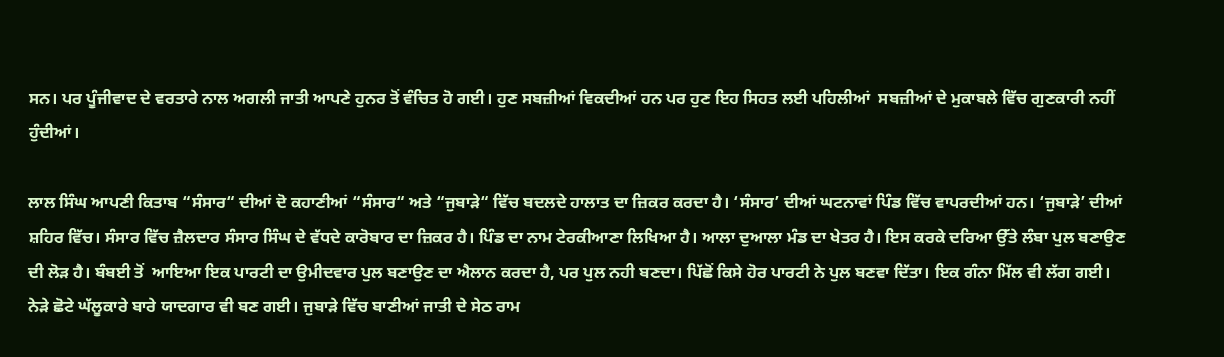ਸਨ। ਪਰ ਪੂੰਜੀਵਾਦ ਦੇ ਵਰਤਾਰੇ ਨਾਲ ਅਗਲੀ ਜਾਤੀ ਆਪਣੇ ਹੁਨਰ ਤੋਂ ਵੰਚਿਤ ਹੋ ਗਈ। ਹੁਣ ਸਬਜ਼ੀਆਂ ਵਿਕਦੀਆਂ ਹਨ ਪਰ ਹੁਣ ਇਹ ਸਿਹਤ ਲਈ ਪਹਿਲੀਆਂ  ਸਬਜ਼ੀਆਂ ਦੇ ਮੁਕਾਬਲੇ ਵਿੱਚ ਗੁਣਕਾਰੀ ਨਹੀਂ ਹੁੰਦੀਆਂ।

ਲਾਲ ਸਿੰਘ ਆਪਣੀ ਕਿਤਾਬ “ਸੰਸਾਰ“ ਦੀਆਂ ਦੋ ਕਹਾਣੀਆਂ “ਸੰਸਾਰ“ ਅਤੇ “ਜੁਬਾੜੇ“ ਵਿੱਚ ਬਦਲਦੇ ਹਾਲਾਤ ਦਾ ਜ਼ਿਕਰ ਕਰਦਾ ਹੈ। ‘ਸੰਸਾਰ’ ਦੀਆਂ ਘਟਨਾਵਾਂ ਪਿੰਡ ਵਿੱਚ ਵਾਪਰਦੀਆਂ ਹਨ। ‘ਜੁਬਾੜੇ’ ਦੀਆਂ ਸ਼ਹਿਰ ਵਿੱਚ। ਸੰਸਾਰ ਵਿੱਚ ਜ਼ੈਲਦਾਰ ਸੰਸਾਰ ਸਿੰਘ ਦੇ ਵੱਧਦੇ ਕਾਰੋਬਾਰ ਦਾ ਜ਼ਿਕਰ ਹੈ। ਪਿੰਡ ਦਾ ਨਾਮ ਟੇਰਕੀਆਣਾ ਲਿਖਿਆ ਹੈ। ਆਲਾ ਦੁਆਲਾ ਮੰਡ ਦਾ ਖੇਤਰ ਹੈ। ਇਸ ਕਰਕੇ ਦਰਿਆ ਉੱਤੇ ਲੰਬਾ ਪੁਲ ਬਣਾਉਣ ਦੀ ਲੋੜ ਹੈ। ਬੰਬਈ ਤੋਂ  ਆਇਆ ਇਕ ਪਾਰਟੀ ਦਾ ਉਮੀਦਵਾਰ ਪੁਲ ਬਣਾਉਣ ਦਾ ਐਲਾਨ ਕਰਦਾ ਹੈ, ਪਰ ਪੁਲ ਨਹੀ ਬਣਦਾ। ਪਿੱਛੋਂ ਕਿਸੇ ਹੋਰ ਪਾਰਟੀ ਨੇ ਪੁਲ ਬਣਵਾ ਦਿੱਤਾ। ਇਕ ਗੰਨਾ ਮਿੱਲ ਵੀ ਲੱਗ ਗਈ। ਨੇੜੇ ਛੋਟੇ ਘੱਲੂਕਾਰੇ ਬਾਰੇ ਯਾਦਗਾਰ ਵੀ ਬਣ ਗਈ। ਜੁਬਾੜੇ ਵਿੱਚ ਬਾਣੀਆਂ ਜਾਤੀ ਦੇ ਸੇਠ ਰਾਮ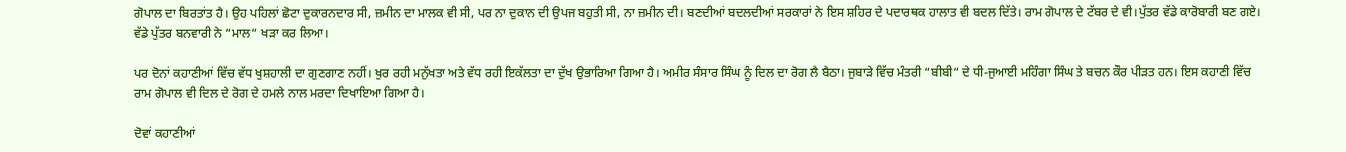ਗੋਪਾਲ ਦਾ ਬਿਰਤਾਂਤ ਹੈ। ਉਹ ਪਹਿਲਾਂ ਛੋਟਾ ਦੁਕਾਰਨਦਾਰ ਸੀ, ਜ਼ਮੀਨ ਦਾ ਮਾਲਕ ਵੀ ਸੀ, ਪਰ ਨਾ ਦੁਕਾਨ ਦੀ ਉਪਜ ਬਹੁਤੀ ਸੀ, ਨਾ ਜ਼ਮੀਨ ਦੀ। ਬਣਦੀਆਂ ਬਦਲਦੀਆਂ ਸਰਕਾਰਾਂ ਨੇ ਇਸ ਸ਼ਹਿਰ ਦੇ ਪਦਾਰਥਕ ਹਾਲਾਤ ਵੀ ਬਦਲ ਦਿੱਤੇ। ਰਾਮ ਗੋਪਾਲ ਦੇ ਟੱਬਰ ਦੇ ਵੀ।ਪੁੱਤਰ ਵੱਡੇ ਕਾਰੋਬਾਰੀ ਬਣ ਗਏ। ਵੱਡੇ ਪੁੱਤਰ ਬਨਵਾਰੀ ਨੇ “ਮਾਲ“ ਖੜਾ ਕਰ ਲਿਆ।

ਪਰ ਦੋਨਾਂ ਕਹਾਣੀਆਂ ਵਿੱਚ ਵੱਧ ਖੁਸ਼ਹਾਲੀ ਦਾ ਗੁਣਗਾਣ ਨਹੀਂ। ਖੁਰ ਰਹੀ ਮਨੁੱਖਤਾ ਅਤੇ ਵੱਧ ਰਹੀ ਇਕੱਲਤਾ ਦਾ ਦੁੱਖ ਉਭਾਰਿਆ ਗਿਆ ਹੈ। ਅਮੀਰ ਸੰਸਾਰ ਸਿੰਘ ਨੂੰ ਦਿਲ ਦਾ ਰੋਗ ਲੈ ਬੈਠਾ। ਜੁਬਾੜੇ ਵਿੱਚ ਮੰਤਰੀ “ਬੀਬੀ“ ਦੇ ਧੀ-ਜੁਆਈ ਮਹਿੰਗਾ ਸਿੰਘ ਤੇ ਬਚਨ ਕੌਰ ਪੀੜਤ ਹਨ। ਇਸ ਕਹਾਣੀ ਵਿੱਚ ਰਾਮ ਗੋਪਾਲ ਵੀ ਦਿਲ ਦੇ ਰੋਗ ਦੇ ਹਮਲੇ ਨਾਲ ਮਰਦਾ ਦਿਖਾਇਆ ਗਿਆ ਹੈ।

ਦੋਵਾਂ ਕਹਾਣੀਆਂ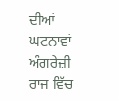ਦੀਆਂ ਘਟਨਾਵਾਂ ਅੰਗਰੇਜ਼ੀ ਰਾਜ ਵਿੱਚ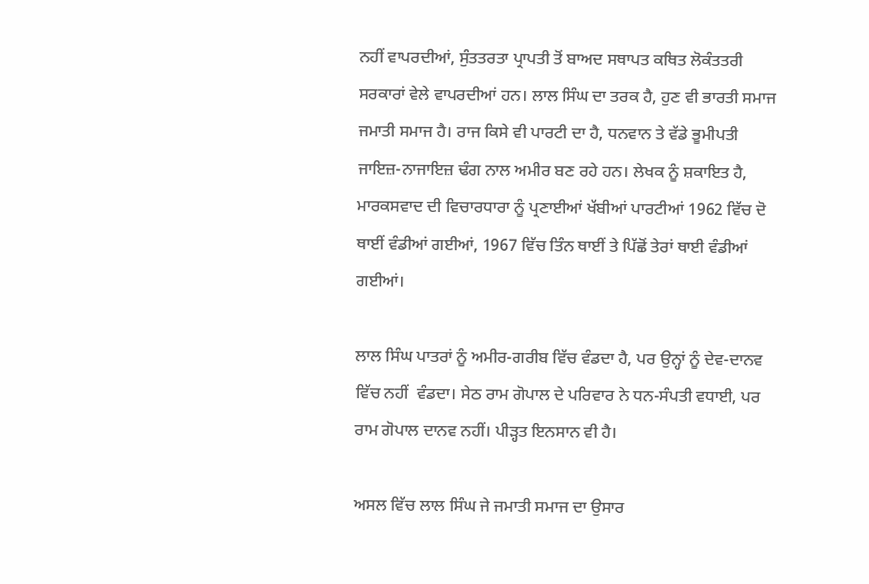ਨਹੀਂ ਵਾਪਰਦੀਆਂ, ਸੁੰਤਤਰਤਾ ਪ੍ਰਾਪਤੀ ਤੋਂ ਬਾਅਦ ਸਥਾਪਤ ਕਥਿਤ ਲੋਕੰਤਤਰੀ ਸਰਕਾਰਾਂ ਵੇਲੇ ਵਾਪਰਦੀਆਂ ਹਨ। ਲਾਲ ਸਿੰਘ ਦਾ ਤਰਕ ਹੈ, ਹੁਣ ਵੀ ਭਾਰਤੀ ਸਮਾਜ ਜਮਾਤੀ ਸਮਾਜ ਹੈ। ਰਾਜ ਕਿਸੇ ਵੀ ਪਾਰਟੀ ਦਾ ਹੈ, ਧਨਵਾਨ ਤੇ ਵੱਡੇ ਭੂਮੀਪਤੀ ਜਾਇਜ਼-ਨਾਜਾਇਜ਼ ਢੰਗ ਨਾਲ ਅਮੀਰ ਬਣ ਰਹੇ ਹਨ। ਲੇਖਕ ਨੂੰ ਸ਼ਕਾਇਤ ਹੈ, ਮਾਰਕਸਵਾਦ ਦੀ ਵਿਚਾਰਧਾਰਾ ਨੂੰ ਪ੍ਰਣਾਈਆਂ ਖੱਬੀਆਂ ਪਾਰਟੀਆਂ 1962 ਵਿੱਚ ਦੋ ਥਾਈਂ ਵੰਡੀਆਂ ਗਈਆਂ, 1967 ਵਿੱਚ ਤਿੰਨ ਥਾਈਂ ਤੇ ਪਿੱਛੋਂ ਤੇਰਾਂ ਥਾਈ ਵੰਡੀਆਂ  ਗਈਆਂ।

ਲਾਲ ਸਿੰਘ ਪਾਤਰਾਂ ਨੂੰ ਅਮੀਰ-ਗਰੀਬ ਵਿੱਚ ਵੰਡਦਾ ਹੈ, ਪਰ ਉਨ੍ਹਾਂ ਨੂੰ ਦੇਵ-ਦਾਨਵ ਵਿੱਚ ਨਹੀਂ  ਵੰਡਦਾ। ਸੇਠ ਰਾਮ ਗੋਪਾਲ ਦੇ ਪਰਿਵਾਰ ਨੇ ਧਨ-ਸੰਪਤੀ ਵਧਾਈ, ਪਰ ਰਾਮ ਗੋਪਾਲ ਦਾਨਵ ਨਹੀਂ। ਪੀੜ੍ਹਤ ਇਨਸਾਨ ਵੀ ਹੈ।

ਅਸਲ ਵਿੱਚ ਲਾਲ ਸਿੰਘ ਜੇ ਜਮਾਤੀ ਸਮਾਜ ਦਾ ਉਸਾਰ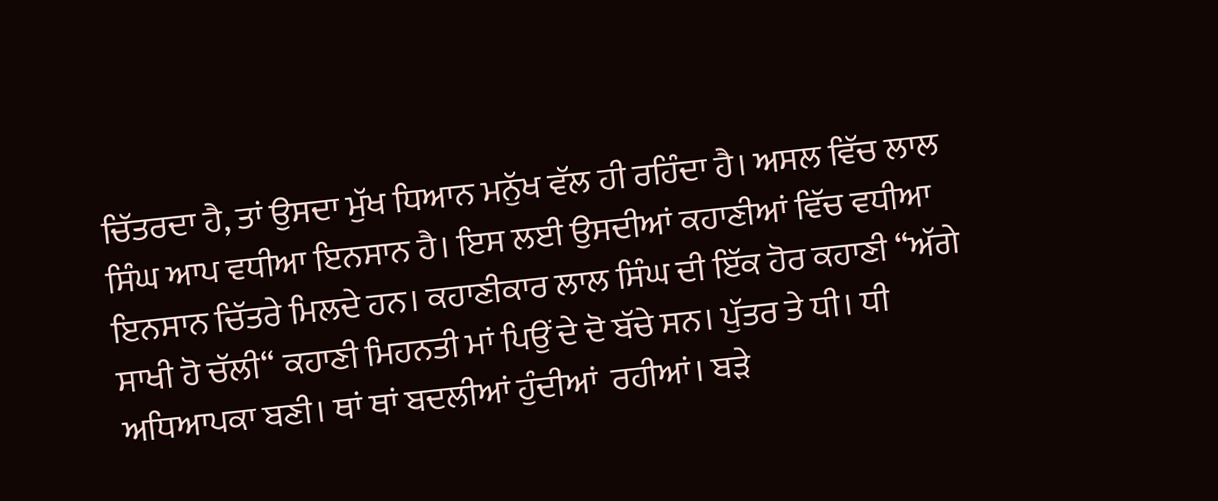ਚਿੱਤਰਦਾ ਹੈ, ਤਾਂ ਉਸਦਾ ਮੁੱਖ ਧਿਆਨ ਮਨੁੱਖ ਵੱਲ ਹੀ ਰਹਿੰਦਾ ਹੈ। ਅਸਲ ਵਿੱਚ ਲਾਲ ਸਿੰਘ ਆਪ ਵਧੀਆ ਇਨਸਾਨ ਹੈ। ਇਸ ਲਈ ਉਸਦੀਆਂ ਕਹਾਣੀਆਂ ਵਿੱਚ ਵਧੀਆ ਇਨਸਾਨ ਚਿੱਤਰੇ ਮਿਲਦੇ ਹਨ। ਕਹਾਣੀਕਾਰ ਲਾਲ ਸਿੰਘ ਦੀ ਇੱਕ ਹੋਰ ਕਹਾਣੀ “ਅੱਗੇ ਸਾਖੀ ਹੋ ਚੱਲੀ“ ਕਹਾਣੀ ਮਿਹਨਤੀ ਮਾਂ ਪਿਉਂ ਦੇ ਦੋ ਬੱਚੇ ਸਨ। ਪੁੱਤਰ ਤੇ ਧੀ। ਧੀ ਅਧਿਆਪਕਾ ਬਣੀ। ਥਾਂ ਥਾਂ ਬਦਲੀਆਂ ਹੁੰਦੀਆਂ  ਰਹੀਆਂ। ਬੜੇ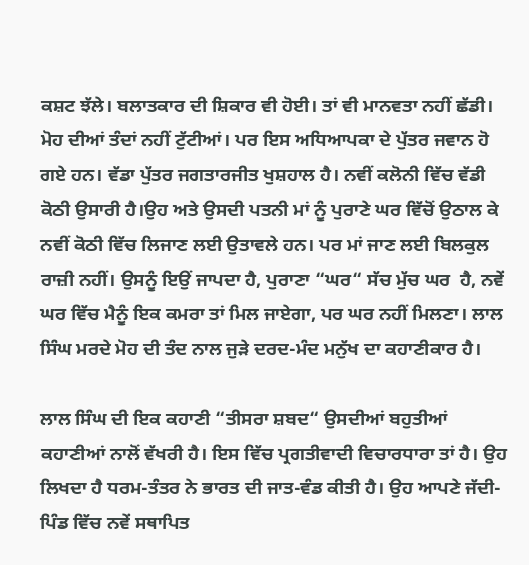ਕਸ਼ਟ ਝੱਲੇ। ਬਲਾਤਕਾਰ ਦੀ ਸ਼ਿਕਾਰ ਵੀ ਹੋਈ। ਤਾਂ ਵੀ ਮਾਨਵਤਾ ਨਹੀਂ ਛੱਡੀ। ਮੋਹ ਦੀਆਂ ਤੰਦਾਂ ਨਹੀਂ ਟੁੱਟੀਆਂ। ਪਰ ਇਸ ਅਧਿਆਪਕਾ ਦੇ ਪੁੱਤਰ ਜਵਾਨ ਹੋ ਗਏ ਹਨ। ਵੱਡਾ ਪੁੱਤਰ ਜਗਤਾਰਜੀਤ ਖੁਸ਼ਹਾਲ ਹੈ। ਨਵੀਂ ਕਲੋਨੀ ਵਿੱਚ ਵੱਡੀ ਕੋਠੀ ਉਸਾਰੀ ਹੈ।ਉਹ ਅਤੇ ਉਸਦੀ ਪਤਨੀ ਮਾਂ ਨੂੰ ਪੁਰਾਣੇ ਘਰ ਵਿੱਚੋਂ ਉਠਾਲ ਕੇ ਨਵੀਂ ਕੋਠੀ ਵਿੱਚ ਲਿਜਾਣ ਲਈ ਉਤਾਵਲੇ ਹਨ। ਪਰ ਮਾਂ ਜਾਣ ਲਈ ਬਿਲਕੁਲ ਰਾਜ਼ੀ ਨਹੀਂ। ਉਸਨੂੰ ਇਉਂ ਜਾਪਦਾ ਹੈ, ਪੁਰਾਣਾ “ਘਰ“ ਸੱਚ ਮੁੱਚ ਘਰ  ਹੈ, ਨਵੇਂ ਘਰ ਵਿੱਚ ਮੈਨੂੰ ਇਕ ਕਮਰਾ ਤਾਂ ਮਿਲ ਜਾਏਗਾ, ਪਰ ਘਰ ਨਹੀਂ ਮਿਲਣਾ। ਲਾਲ ਸਿੰਘ ਮਰਦੇ ਮੋਹ ਦੀ ਤੰਦ ਨਾਲ ਜੁੜੇ ਦਰਦ-ਮੰਦ ਮਨੁੱਖ ਦਾ ਕਹਾਣੀਕਾਰ ਹੈ।

ਲਾਲ ਸਿੰਘ ਦੀ ਇਕ ਕਹਾਣੀ “ਤੀਸਰਾ ਸ਼ਬਦ“ ਉਸਦੀਆਂ ਬਹੁਤੀਆਂ ਕਹਾਣੀਆਂ ਨਾਲੋਂ ਵੱਖਰੀ ਹੈ। ਇਸ ਵਿੱਚ ਪ੍ਰਗਤੀਵਾਦੀ ਵਿਚਾਰਧਾਰਾ ਤਾਂ ਹੈ। ਉਹ ਲਿਖਦਾ ਹੈ ਧਰਮ-ਤੰਤਰ ਨੇ ਭਾਰਤ ਦੀ ਜਾਤ-ਵੰਡ ਕੀਤੀ ਹੈ। ਉਹ ਆਪਣੇ ਜੱਦੀ-ਪਿੰਡ ਵਿੱਚ ਨਵੇਂ ਸਥਾਪਿਤ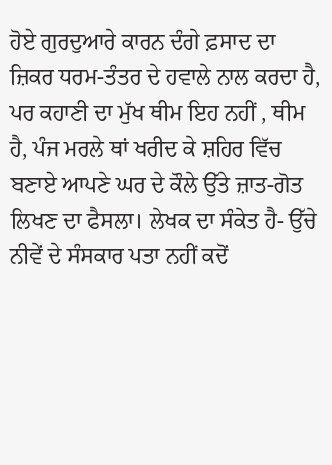ਹੋਏ ਗੁਰਦੁਆਰੇ ਕਾਰਨ ਦੰਗੇ ਫ਼ਸਾਦ ਦਾ ਜ਼ਿਕਰ ਧਰਮ-ਤੰਤਰ ਦੇ ਹਵਾਲੇ ਨਾਲ ਕਰਦਾ ਹੈ, ਪਰ ਕਹਾਣੀ ਦਾ ਮੁੱਖ ਥੀਮ ਇਹ ਨਹੀਂ , ਥੀਮ ਹੈ, ਪੰਜ ਮਰਲੇ ਥਾਂ ਖਰੀਦ ਕੇ ਸ਼ਹਿਰ ਵਿੱਚ ਬਣਾਏ ਆਪਣੇ ਘਰ ਦੇ ਕੌਲੇ ਉੱਤੇ ਜ਼ਾਤ-ਗੋਤ ਲਿਖਣ ਦਾ ਫੈਸਲਾ। ਲੇਖਕ ਦਾ ਸੰਕੇਤ ਹੈ- ਉੱਚੇ ਨੀਵੇਂ ਦੇ ਸੰਸਕਾਰ ਪਤਾ ਨਹੀਂ ਕਦੋਂ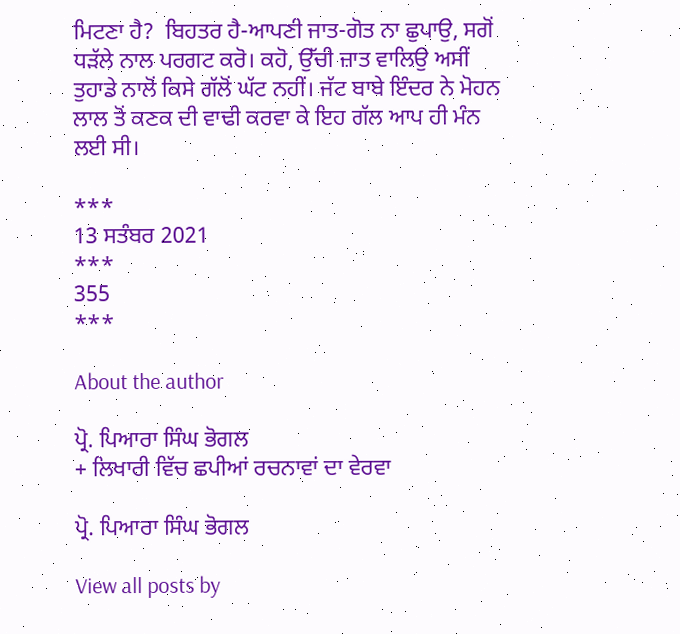ਮਿਟਣਾ ਹੈ?  ਬਿਹਤਰ ਹੈ-ਆਪਣੀ ਜਾਤ-ਗੋਤ ਨਾ ਛੁਪਾਉ, ਸਗੋਂ ਧੜੱਲੇ ਨਾਲ ਪਰਗਟ ਕਰੋ। ਕਹੋ, ਉੱਚੀ ਜ਼ਾਤ ਵਾਲਿਉ ਅਸੀਂ ਤੁਹਾਡੇ ਨਾਲੋਂ ਕਿਸੇ ਗੱਲੋਂ ਘੱਟ ਨਹੀਂ। ਜੱਟ ਬਾਬੇ ਇੰਦਰ ਨੇ ਮੋਹਨ ਲਾਲ ਤੋਂ ਕਣਕ ਦੀ ਵਾਢੀ ਕਰਵਾ ਕੇ ਇਹ ਗੱਲ ਆਪ ਹੀ ਮੰਨ ਲਈ ਸੀ।

***
13 ਸਤੰਬਰ 2021
***
355
***

About the author

ਪ੍ਰੋ. ਪਿਆਰਾ ਸਿੰਘ ਭੋਗਲ
+ ਲਿਖਾਰੀ ਵਿੱਚ ਛਪੀਆਂ ਰਚਨਾਵਾਂ ਦਾ ਵੇਰਵਾ

ਪ੍ਰੋ. ਪਿਆਰਾ ਸਿੰਘ ਭੋਗਲ

View all posts by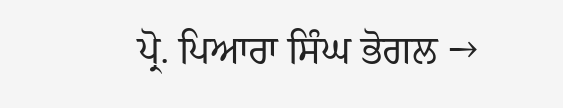ਪ੍ਰੋ. ਪਿਆਰਾ ਸਿੰਘ ਭੋਗਲ →